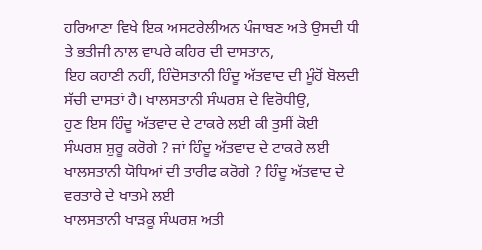ਹਰਿਆਣਾ ਵਿਖੇ ਇਕ ਅਸਟਰੇਲੀਅਨ ਪੰਜਾਬਣ ਅਤੇ ਉਸਦੀ ਧੀ ਤੇ ਭਤੀਜੀ ਨਾਲ ਵਾਪਰੇ ਕਹਿਰ ਦੀ ਦਾਸਤਾਨ,
ਇਹ ਕਹਾਣੀ ਨਹੀਂ, ਹਿੰਦੋਸਤਾਨੀ ਹਿੰਦੂ ਅੱਤਵਾਦ ਦੀ ਮੂੰਹੋਂ ਬੋਲਦੀ ਸੱਚੀ ਦਾਸਤਾਂ ਹੈ। ਖਾਲਸਤਾਨੀ ਸੰਘਰਸ਼ ਦੇ ਵਿਰੋਧੀਉ,
ਹੁਣ ਇਸ ਹਿੰਦੂ ਅੱਤਵਾਦ ਦੇ ਟਾਕਰੇ ਲਈ ਕੀ ਤੁਸੀਂ ਕੋਈ ਸੰਘਰਸ਼ ਸ਼ੁਰੂ ਕਰੋਗੇ ? ਜਾਂ ਹਿੰਦੂ ਅੱਤਵਾਦ ਦੇ ਟਾਕਰੇ ਲਈ
ਖਾਲਸਤਾਨੀ ਯੋਧਿਆਂ ਦੀ ਤਾਰੀਫ ਕਰੋਗੇ ? ਹਿੰਦੂ ਅੱਤਵਾਦ ਦੇ ਵਰਤਾਰੇ ਦੇ ਖਾਤਮੇ ਲਈ
ਖਾਲਸਤਾਨੀ ਖਾੜਕੂ ਸੰਘਰਸ਼ ਅਤੀ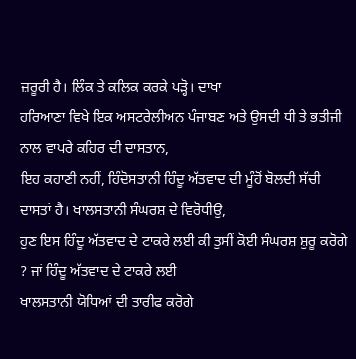ਜ਼ਰੂਰੀ ਹੈ। ਲਿੰਕ ਤੇ ਕਲਿਕ ਕਰਕੇ ਪੜ੍ਹੋ। ਦਾਖਾ
ਹਰਿਆਣਾ ਵਿਖੇ ਇਕ ਅਸਟਰੇਲੀਅਨ ਪੰਜਾਬਣ ਅਤੇ ਉਸਦੀ ਧੀ ਤੇ ਭਤੀਜੀ ਨਾਲ ਵਾਪਰੇ ਕਹਿਰ ਦੀ ਦਾਸਤਾਨ,
ਇਹ ਕਹਾਣੀ ਨਹੀਂ, ਹਿੰਦੋਸਤਾਨੀ ਹਿੰਦੂ ਅੱਤਵਾਦ ਦੀ ਮੂੰਹੋਂ ਬੋਲਦੀ ਸੱਚੀ ਦਾਸਤਾਂ ਹੈ। ਖਾਲਸਤਾਨੀ ਸੰਘਰਸ਼ ਦੇ ਵਿਰੋਧੀਉ,
ਹੁਣ ਇਸ ਹਿੰਦੂ ਅੱਤਵਾਦ ਦੇ ਟਾਕਰੇ ਲਈ ਕੀ ਤੁਸੀਂ ਕੋਈ ਸੰਘਰਸ਼ ਸ਼ੁਰੂ ਕਰੋਗੇ ? ਜਾਂ ਹਿੰਦੂ ਅੱਤਵਾਦ ਦੇ ਟਾਕਰੇ ਲਈ
ਖਾਲਸਤਾਨੀ ਯੋਧਿਆਂ ਦੀ ਤਾਰੀਫ ਕਰੋਗੇ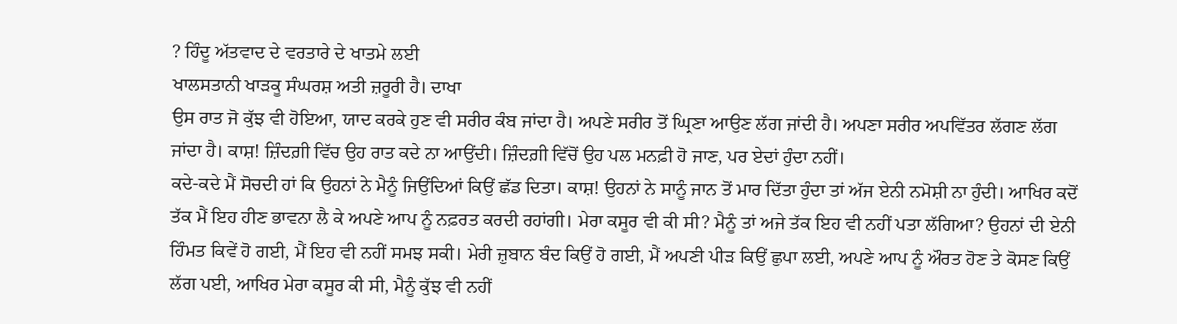? ਹਿੰਦੂ ਅੱਤਵਾਦ ਦੇ ਵਰਤਾਰੇ ਦੇ ਖਾਤਮੇ ਲਈ
ਖਾਲਸਤਾਨੀ ਖਾੜਕੂ ਸੰਘਰਸ਼ ਅਤੀ ਜ਼ਰੂਰੀ ਹੈ। ਦਾਖਾ
ਉਸ ਰਾਤ ਜੋ ਕੁੱਝ ਵੀ ਹੋਇਆ, ਯਾਦ ਕਰਕੇ ਹੁਣ ਵੀ ਸਰੀਰ ਕੰਬ ਜਾਂਦਾ ਹੈ। ਅਪਣੇ ਸਰੀਰ ਤੋਂ ਘ੍ਰਿਣਾ ਆਉਣ ਲੱਗ ਜਾਂਦੀ ਹੈ। ਅਪਣਾ ਸਰੀਰ ਅਪਵਿੱਤਰ ਲੱਗਣ ਲੱਗ ਜਾਂਦਾ ਹੈ। ਕਾਸ਼! ਜ਼ਿੰਦਗ਼ੀ ਵਿੱਚ ਉਹ ਰਾਤ ਕਦੇ ਨਾ ਆਉਂਦੀ। ਜ਼ਿੰਦਗ਼ੀ ਵਿੱਚੋਂ ਉਹ ਪਲ ਮਨਫ਼ੀ ਹੋ ਜਾਣ, ਪਰ ਏਦਾਂ ਹੁੰਦਾ ਨਹੀਂ।
ਕਦੇ-ਕਦੇ ਮੈਂ ਸੋਚਦੀ ਹਾਂ ਕਿ ਉਹਨਾਂ ਨੇ ਮੈਨੂੰ ਜਿਉਂਦਿਆਂ ਕਿਉਂ ਛੱਡ ਦਿਤਾ। ਕਾਸ਼! ਉਹਨਾਂ ਨੇ ਸਾਨੂੰ ਜਾਨ ਤੋਂ ਮਾਰ ਦਿੱਤਾ ਹੁੰਦਾ ਤਾਂ ਅੱਜ ਏਨੀ ਨਮੋਸ਼ੀ ਨਾ ਹੁੰਦੀ। ਆਖਿਰ ਕਦੋਂ ਤੱਕ ਮੈਂ ਇਹ ਹੀਣ ਭਾਵਨਾ ਲੈ ਕੇ ਅਪਣੇ ਆਪ ਨੂੰ ਨਫ਼ਰਤ ਕਰਦੀ ਰਹਾਂਗੀ। ਮੇਰਾ ਕਸੂਰ ਵੀ ਕੀ ਸੀ? ਮੈਨੂੰ ਤਾਂ ਅਜੇ ਤੱਕ ਇਹ ਵੀ ਨਹੀਂ ਪਤਾ ਲੱਗਿਆ? ਉਹਨਾਂ ਦੀ ਏਨੀ ਹਿੰਮਤ ਕਿਵੇਂ ਹੋ ਗਈ, ਮੈਂ ਇਹ ਵੀ ਨਹੀਂ ਸਮਝ ਸਕੀ। ਮੇਰੀ ਜ਼ੁਬਾਨ ਬੰਦ ਕਿਉਂ ਹੋ ਗਈ, ਮੈਂ ਅਪਣੀ ਪੀੜ ਕਿਉਂ ਛੁਪਾ ਲਈ, ਅਪਣੇ ਆਪ ਨੂੰ ਔਰਤ ਹੋਣ ਤੇ ਕੋਸਣ ਕਿਉਂ ਲੱਗ ਪਈ, ਆਖਿਰ ਮੇਰਾ ਕਸੂਰ ਕੀ ਸੀ, ਮੈਨੂੰ ਕੁੱਝ ਵੀ ਨਹੀਂ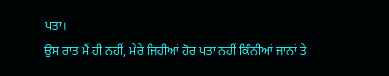ਪਤਾ।
ਉਸ ਰਾਤ ਮੈਂ ਹੀ ਨਹੀਂ, ਮੇਰੇ ਜਿਹੀਆਂ ਹੋਰ ਪਤਾ ਨਹੀਂ ਕਿੰਨੀਆਂ ਜਾਨਾਂ ਤੇ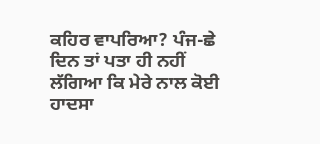ਕਹਿਰ ਵਾਪਰਿਆ? ਪੰਜ-ਛੇ ਦਿਨ ਤਾਂ ਪਤਾ ਹੀ ਨਹੀਂ ਲੱਗਿਆ ਕਿ ਮੇਰੇ ਨਾਲ ਕੋਈ ਹਾਦਸਾ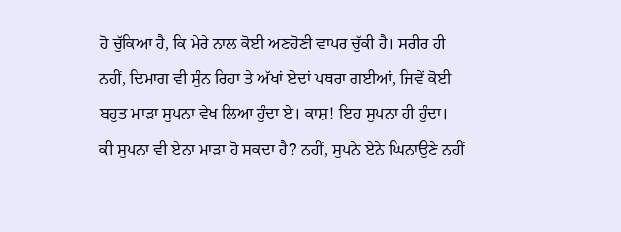ਹੋ ਚੁੱਕਿਆ ਹੈ, ਕਿ ਮੇਰੇ ਨਾਲ ਕੋਈ ਅਣਹੋਣੀ ਵਾਪਰ ਚੁੱਕੀ ਹੈ। ਸਰੀਰ ਹੀ ਨਹੀਂ, ਦਿਮਾਗ ਵੀ ਸੁੰਨ ਰਿਹਾ ਤੇ ਅੱਖਾਂ ਏਦਾਂ ਪਥਰਾ ਗਈਆਂ, ਜਿਵੇਂ ਕੋਈ ਬਹੁਤ ਮਾੜਾ ਸੁਪਨਾ ਵੇਖ ਲਿਆ ਹੁੰਦਾ ਏ। ਕਾਸ਼! ਇਹ ਸੁਪਨਾ ਹੀ ਹੁੰਦਾ। ਕੀ ਸੁਪਨਾ ਵੀ ਏਨਾ ਮਾੜਾ ਹੋ ਸਕਦਾ ਹੈ? ਨਹੀਂ, ਸੁਪਨੇ ਏਨੇ ਘਿਨਾਉਣੇ ਨਹੀਂ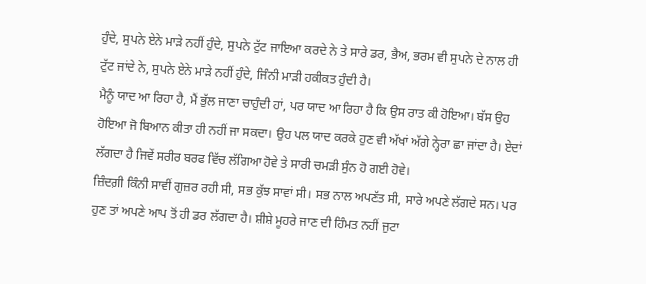ਹੁੰਦੇ, ਸੁਪਨੇ ਏਨੇ ਮਾੜੇ ਨਹੀਂ ਹੁੰਦੇ, ਸੁਪਨੇ ਟੁੱਟ ਜਾਇਆ ਕਰਦੇ ਨੇ ਤੇ ਸਾਰੇ ਡਰ, ਭੈਅ, ਭਰਮ ਵੀ ਸੁਪਨੇ ਦੇ ਨਾਲ ਹੀ ਟੁੱਟ ਜਾਂਦੇ ਨੇ, ਸੁਪਨੇ ਏਨੇ ਮਾੜੇ ਨਹੀਂ ਹੁੰਦੇ, ਜਿੰਨੀ ਮਾੜੀ ਹਕੀਕਤ ਹੁੰਦੀ ਹੈ।
ਮੈਨੂੰ ਯਾਦ ਆ ਰਿਹਾ ਹੈ, ਮੈਂ ਭੁੱਲ ਜਾਣਾ ਚਾਹੁੰਦੀ ਹਾਂ, ਪਰ ਯਾਦ ਆ ਰਿਹਾ ਹੈ ਕਿ ਉਸ ਰਾਤ ਕੀ ਹੋਇਆ। ਬੱਸ ਉਹ ਹੋਇਆ ਜੋ ਬਿਆਨ ਕੀਤਾ ਹੀ ਨਹੀਂ ਜਾ ਸਕਦਾ। ਉਹ ਪਲ ਯਾਦ ਕਰਕੇ ਹੁਣ ਵੀ ਅੱਖਾਂ ਅੱਗੇ ਨ੍ਹੇਰਾ ਛਾ ਜਾਂਦਾ ਹੈ। ਏਦਾਂ ਲੱਗਦਾ ਹੈ ਜਿਵੇਂ ਸਰੀਰ ਬਰਫ ਵਿੱਚ ਲੱਗਿਆ ਹੋਵੇ ਤੇ ਸਾਰੀ ਚਮੜੀ ਸੁੰਨ ਹੋ ਗਈ ਹੋਵੇ।
ਜ਼ਿੰਦਗ਼ੀ ਕਿੰਨੀ ਸਾਵੀਂ ਗੁਜ਼ਰ ਰਹੀ ਸੀ, ਸਭ ਕੁੱਝ ਸਾਵਾਂ ਸੀ। ਸਭ ਨਾਲ ਅਪਣੱਤ ਸੀ, ਸਾਰੇ ਅਪਣੇ ਲੱਗਦੇ ਸਨ। ਪਰ ਹੁਣ ਤਾਂ ਅਪਣੇ ਆਪ ਤੋਂ ਹੀ ਡਰ ਲੱਗਦਾ ਹੈ। ਸ਼ੀਸ਼ੇ ਮੂਹਰੇ ਜਾਣ ਦੀ ਹਿੰਮਤ ਨਹੀਂ ਜੁਟਾ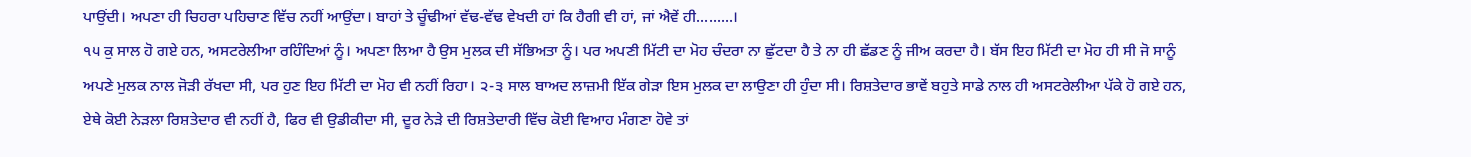ਪਾਉਂਦੀ। ਅਪਣਾ ਹੀ ਚਿਹਰਾ ਪਹਿਚਾਣ ਵਿੱਚ ਨਹੀਂ ਆਉਂਦਾ। ਬਾਹਾਂ ਤੇ ਚੂੰਢੀਆਂ ਵੱਢ-ਵੱਢ ਵੇਖਦੀ ਹਾਂ ਕਿ ਹੈਗੀ ਵੀ ਹਾਂ, ਜਾਂ ਐਵੇਂ ਹੀ.........।
੧੫ ਕੁ ਸਾਲ ਹੋ ਗਏ ਹਨ, ਅਸਟਰੇਲੀਆ ਰਹਿੰਦਿਆਂ ਨੂੰ। ਅਪਣਾ ਲਿਆ ਹੈ ਉਸ ਮੁਲਕ ਦੀ ਸੱਭਿਅਤਾ ਨੂੰ। ਪਰ ਅਪਣੀ ਮਿੱਟੀ ਦਾ ਮੋਹ ਚੰਦਰਾ ਨਾ ਛੁੱਟਦਾ ਹੈ ਤੇ ਨਾ ਹੀ ਛੱਡਣ ਨੂੰ ਜੀਅ ਕਰਦਾ ਹੈ। ਬੱਸ ਇਹ ਮਿੱਟੀ ਦਾ ਮੋਹ ਹੀ ਸੀ ਜੋ ਸਾਨੂੰ ਅਪਣੇ ਮੁਲਕ ਨਾਲ ਜੋੜੀ ਰੱਖਦਾ ਸੀ, ਪਰ ਹੁਣ ਇਹ ਮਿੱਟੀ ਦਾ ਮੋਹ ਵੀ ਨਹੀਂ ਰਿਹਾ। ੨-੩ ਸਾਲ ਬਾਅਦ ਲਾਜ਼ਮੀ ਇੱਕ ਗੇੜਾ ਇਸ ਮੁਲਕ ਦਾ ਲਾਉਣਾ ਹੀ ਹੁੰਦਾ ਸੀ। ਰਿਸ਼ਤੇਦਾਰ ਭਾਵੇਂ ਬਹੁਤੇ ਸਾਡੇ ਨਾਲ ਹੀ ਅਸਟਰੇਲੀਆ ਪੱਕੇ ਹੋ ਗਏ ਹਨ, ਏਥੇ ਕੋਈ ਨੇੜਲਾ ਰਿਸ਼ਤੇਦਾਰ ਵੀ ਨਹੀਂ ਹੈ, ਫਿਰ ਵੀ ਉਡੀਕੀਦਾ ਸੀ, ਦੂਰ ਨੇੜੇ ਦੀ ਰਿਸ਼ਤੇਦਾਰੀ ਵਿੱਚ ਕੋਈ ਵਿਆਹ ਮੰਗਣਾ ਹੋਵੇ ਤਾਂ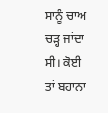ਸਾਨੂੰ ਚਾਅ ਚੜ੍ਹ ਜਾਂਦਾ ਸੀ। ਕੋਈ ਤਾਂ ਬਹਾਨਾ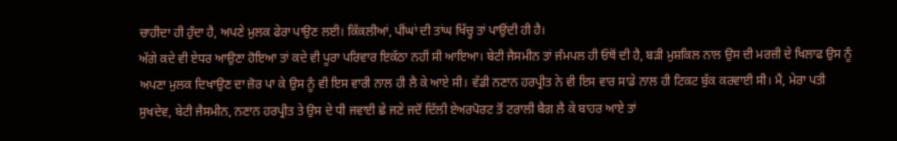ਚਾਹੀਦਾ ਹੀ ਹੁੰਦਾ ਹੈ, ਅਪਣੇ ਮੁਲਕ ਫੇਰਾ ਪਾਉਣ ਲਈ। ਕਿੱਕਲੀਆਂ, ਪੀਂਘਾਂ ਦੀ ਤਾਂਘ ਖਿੱਚ੍ਹ ਤਾਂ ਪਾਉਂਦੀ ਹੀ ਹੈ।
ਅੱਗੇ ਕਦੇ ਵੀ ਏਧਰ ਆਉਣਾ ਹੋਇਆ ਤਾਂ ਕਦੇ ਵੀ ਪੂਰਾ ਪਰਿਵਾਰ ਇਕੱਠਾ ਨਹੀਂ ਸੀ ਆਇਆ। ਬੇਟੀ ਜੈਸਮੀਨ ਤਾਂ ਜੰਮਪਲ ਹੀ ਓਥੋਂ ਦੀ ਹੈ, ਬੜੀ ਮੁਸ਼ਕਿਲ ਨਾਲ ਉਸ ਦੀ ਮਰਜ਼ੀ ਦੇ ਖਿਲਾਫ ਉਸ ਨੂੰ ਅਪਣਾ ਮੁਲਕ ਦਿਖਾਉਣ ਦਾ ਜ਼ੋਰ ਪਾ ਕੇ ਉਸ ਨੂੰ ਵੀ ਇਸ ਵਾਰੀ ਨਾਲ ਹੀ ਲੈ ਕੇ ਆਏ ਸੀ। ਵੱਡੀ ਨਣਾਨ ਹਰਪ੍ਰੀਤ ਨੇ ਵੀ ਇਸ ਵਾਰ ਸਾਡੇ ਨਾਲ ਹੀ ਟਿਕਟ ਬੁੱਕ ਕਰਵਾਈ ਸੀ। ਮੈਂ, ਮੇਰਾ ਪਤੀ ਸੁਖਦੇਵ, ਬੇਟੀ ਜੈਸਮੀਨ, ਨਣਾਨ ਹਰਪ੍ਰੀਤ ਤੇ ਉਸ ਦੇ ਧੀ ਜਵਾਈ ਛੇ ਜਣੇ ਜਦੋਂ ਦਿੱਲੀ ਏਅਰਪੋਰਟ ਤੋਂ ਟਰਾਲੀ ਬੈਗ ਲੈ ਕੇ ਬਾਹਰ ਆਏ ਤਾਂ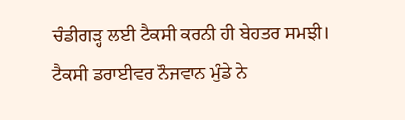ਚੰਡੀਗੜ੍ਹ ਲਈ ਟੈਕਸੀ ਕਰਨੀ ਹੀ ਬੇਹਤਰ ਸਮਝੀ। ਟੈਕਸੀ ਡਰਾਈਵਰ ਨੌਜਵਾਨ ਮੁੰਡੇ ਨੇ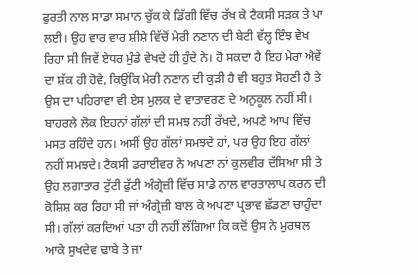ਫੁਰਤੀ ਨਾਲ ਸਾਡਾ ਸਮਾਨ ਚੁੱਕ ਕੇ ਡਿੱਗੀ ਵਿੱਚ ਰੱਖ ਕੇ ਟੈਕਸੀ ਸੜਕ ਤੇ ਪਾ ਲਈ। ਉਹ ਵਾਰ ਵਾਰ ਸ਼ੀਸ਼ੇ ਵਿੱਚੋਂ ਮੇਰੀ ਨਣਾਨ ਦੀ ਬੇਟੀ ਵੱਲ੍ਹ ਇੰਝ ਵੇਖ ਰਿਹਾ ਸੀ ਜਿਵੇਂ ਏਧਰ ਮੁੰਡੇ ਵੇਖਦੇ ਹੀ ਹੁੰਦੇ ਨੇ। ਹੋ ਸਕਦਾ ਹੈ ਇਹ ਮੇਰਾ ਐਵੇਂ ਦਾ ਸ਼ੱਕ ਹੀ ਹੋਵੇ, ਕਿਉਂਕਿ ਮੇਰੀ ਨਣਾਨ ਦੀ ਕੁੜੀ ਹੈ ਵੀ ਬਹੁਤ ਸੋਹਣੀ ਹੈ ਤੇ ਉਸ ਦਾ ਪਹਿਰਾਵਾ ਵੀ ਏਸ ਮੁਲਕ ਦੇ ਵਾਤਾਵਰਣ ਦੇ ਅਨੁਕੂਲ ਨਹੀਂ ਸੀ। ਬਾਹਰਲੇ ਲੋਕ ਇਹਨਾਂ ਗੱਲਾਂ ਦੀ ਸਮਝ ਨਹੀਂ ਰੱਖਦੇ, ਅਪਣੇ ਆਪ ਵਿੱਚ ਮਸਤ ਰਹਿੰਦੇ ਹਨ। ਅਸੀਂ ਉਹ ਗੱਲਾਂ ਸਮਝਦੇ ਹਾਂ, ਪਰ ਉਹ ਇਹ ਗੱਲਾਂ ਨਹੀਂ ਸਮਝਦੇ। ਟੈਕਸੀ ਡਰਾਈਵਰ ਨੇ ਅਪਣਾ ਨਾਂ ਕੁਲਵੀਰ ਦੱਸਿਆ ਸੀ ਤੇ ਉਹ ਲਗਾਤਾਰ ਟੁੱਟੀ ਫੁੱਟੀ ਅੰਗ੍ਰੇਜ਼ੀ ਵਿੱਚ ਸਾਡੇ ਨਾਲ ਵਾਰਤਾਲਾਪ ਕਰਨ ਦੀ ਕੋਸ਼ਿਸ਼ ਕਰ ਰਿਹਾ ਸੀ ਜਾਂ ਅੰਗ੍ਰੇਜ਼ੀ ਬਾਲ ਕੇ ਅਪਣਾ ਪ੍ਰਭਾਵ ਛੱਡਣਾ ਚਾਹੁੰਦਾ ਸੀ। ਗੱਲਾਂ ਕਰਦਿਆਂ ਪਤਾ ਹੀ ਨਹੀਂ ਲੱਗਿਆ ਕਿ ਕਦੋਂ ਉਸ ਨੇ ਮੁਰਥਲ ਆਕੇ ਸੁਖਦੇਵ ਢਾਬੇ ਤੇ ਜਾ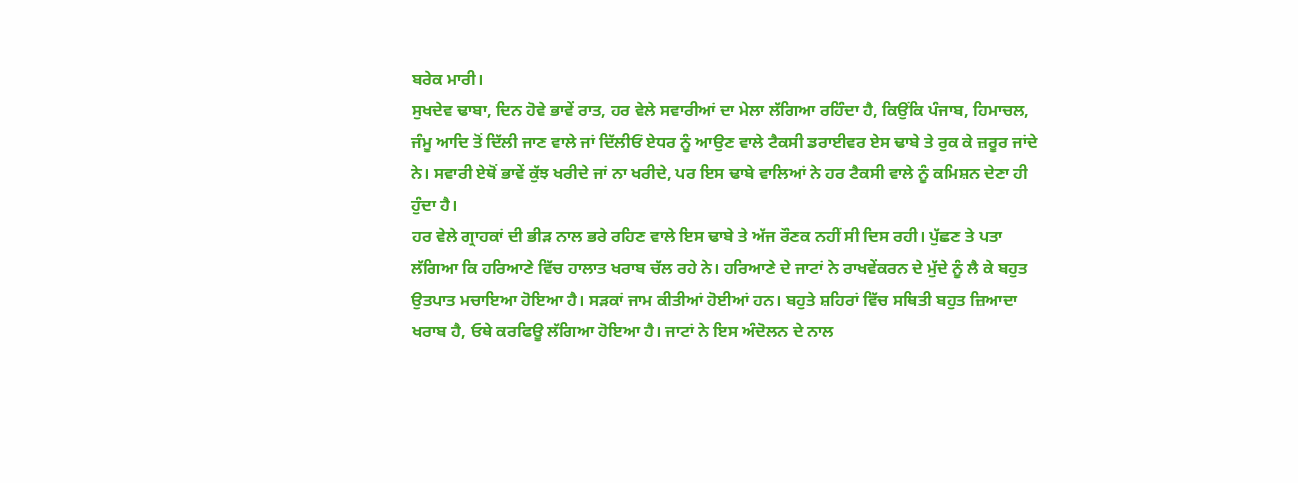ਬਰੇਕ ਮਾਰੀ।
ਸੁਖਦੇਵ ਢਾਬਾ, ਦਿਨ ਹੋਵੇ ਭਾਵੇਂ ਰਾਤ, ਹਰ ਵੇਲੇ ਸਵਾਰੀਆਂ ਦਾ ਮੇਲਾ ਲੱਗਿਆ ਰਹਿੰਦਾ ਹੈ, ਕਿਉਂਕਿ ਪੰਜਾਬ, ਹਿਮਾਚਲ, ਜੰਮੂ ਆਦਿ ਤੋਂ ਦਿੱਲੀ ਜਾਣ ਵਾਲੇ ਜਾਂ ਦਿੱਲੀਓਂ ਏਧਰ ਨੂੰ ਆਉਣ ਵਾਲੇ ਟੈਕਸੀ ਡਰਾਈਵਰ ਏਸ ਢਾਬੇ ਤੇ ਰੁਕ ਕੇ ਜ਼ਰੂਰ ਜਾਂਦੇ ਨੇ। ਸਵਾਰੀ ਏਥੋਂ ਭਾਵੇਂ ਕੁੱਝ ਖਰੀਦੇ ਜਾਂ ਨਾ ਖਰੀਦੇ, ਪਰ ਇਸ ਢਾਬੇ ਵਾਲਿਆਂ ਨੇ ਹਰ ਟੈਕਸੀ ਵਾਲੇ ਨੂੰ ਕਮਿਸ਼ਨ ਦੇਣਾ ਹੀ ਹੁੰਦਾ ਹੈ।
ਹਰ ਵੇਲੇ ਗ੍ਰਾਹਕਾਂ ਦੀ ਭੀੜ ਨਾਲ ਭਰੇ ਰਹਿਣ ਵਾਲੇ ਇਸ ਢਾਬੇ ਤੇ ਅੱਜ ਰੌਣਕ ਨਹੀਂ ਸੀ ਦਿਸ ਰਹੀ। ਪੁੱਛਣ ਤੇ ਪਤਾ ਲੱਗਿਆ ਕਿ ਹਰਿਆਣੇ ਵਿੱਚ ਹਾਲਾਤ ਖਰਾਬ ਚੱਲ ਰਹੇ ਨੇ। ਹਰਿਆਣੇ ਦੇ ਜਾਟਾਂ ਨੇ ਰਾਖਵੇਂਕਰਨ ਦੇ ਮੁੱਦੇ ਨੂੰ ਲੈ ਕੇ ਬਹੁਤ ਉਤਪਾਤ ਮਚਾਇਆ ਹੋਇਆ ਹੈ। ਸੜਕਾਂ ਜਾਮ ਕੀਤੀਆਂ ਹੋਈਆਂ ਹਨ। ਬਹੁਤੇ ਸ਼ਹਿਰਾਂ ਵਿੱਚ ਸਥਿਤੀ ਬਹੁਤ ਜ਼ਿਆਦਾ ਖਰਾਬ ਹੈ, ਓਥੇ ਕਰਫਿਊ ਲੱਗਿਆ ਹੋਇਆ ਹੈ। ਜਾਟਾਂ ਨੇ ਇਸ ਅੰਦੋਲਨ ਦੇ ਨਾਲ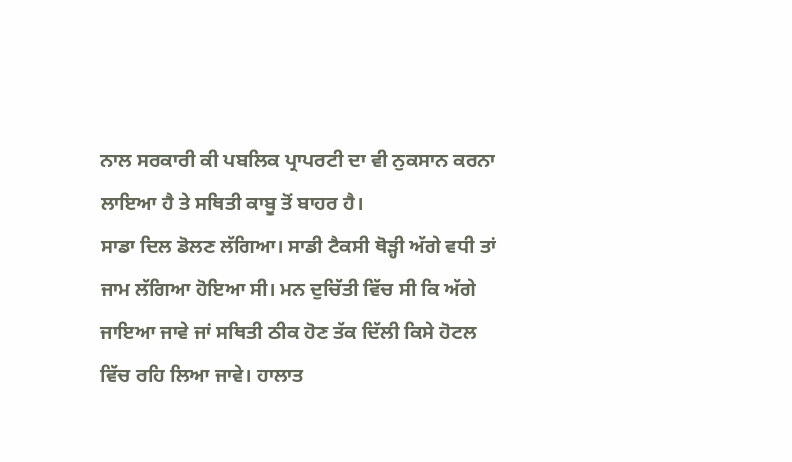ਨਾਲ ਸਰਕਾਰੀ ਕੀ ਪਬਲਿਕ ਪ੍ਰਾਪਰਟੀ ਦਾ ਵੀ ਨੁਕਸਾਨ ਕਰਨਾ ਲਾਇਆ ਹੈ ਤੇ ਸਥਿਤੀ ਕਾਬੂ ਤੋਂ ਬਾਹਰ ਹੈ।
ਸਾਡਾ ਦਿਲ ਡੋਲਣ ਲੱਗਿਆ। ਸਾਡੀ ਟੈਕਸੀ ਥੋੜ੍ਹੀ ਅੱਗੇ ਵਧੀ ਤਾਂ ਜਾਮ ਲੱਗਿਆ ਹੋਇਆ ਸੀ। ਮਨ ਦੁਚਿੱਤੀ ਵਿੱਚ ਸੀ ਕਿ ਅੱਗੇ ਜਾਇਆ ਜਾਵੇ ਜਾਂ ਸਥਿਤੀ ਠੀਕ ਹੋਣ ਤੱਕ ਦਿੱਲੀ ਕਿਸੇ ਹੋਟਲ ਵਿੱਚ ਰਹਿ ਲਿਆ ਜਾਵੇ। ਹਾਲਾਤ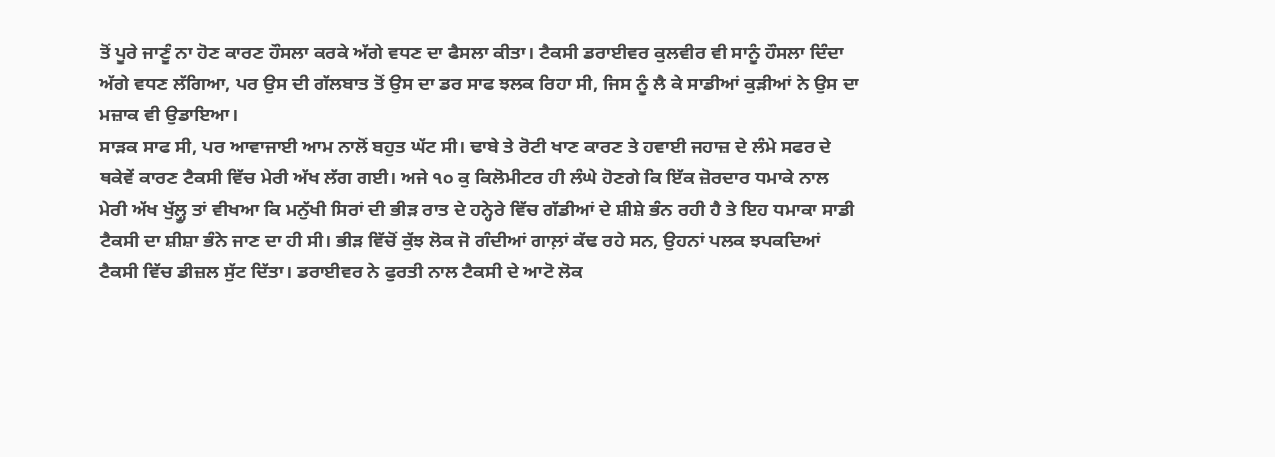ਤੋਂ ਪੂਰੇ ਜਾਣੂੰ ਨਾ ਹੋਣ ਕਾਰਣ ਹੌਸਲਾ ਕਰਕੇ ਅੱਗੇ ਵਧਣ ਦਾ ਫੈਸਲਾ ਕੀਤਾ। ਟੈਕਸੀ ਡਰਾਈਵਰ ਕੁਲਵੀਰ ਵੀ ਸਾਨੂੰ ਹੌਸਲਾ ਦਿੰਦਾ ਅੱਗੇ ਵਧਣ ਲੱਗਿਆ, ਪਰ ਉਸ ਦੀ ਗੱਲਬਾਤ ਤੋਂ ਉਸ ਦਾ ਡਰ ਸਾਫ ਝਲਕ ਰਿਹਾ ਸੀ, ਜਿਸ ਨੂੰ ਲੈ ਕੇ ਸਾਡੀਆਂ ਕੁੜੀਆਂ ਨੇ ਉਸ ਦਾ ਮਜ਼ਾਕ ਵੀ ਉਡਾਇਆ।
ਸਾੜਕ ਸਾਫ ਸੀ, ਪਰ ਆਵਾਜਾਈ ਆਮ ਨਾਲੋਂ ਬਹੁਤ ਘੱਟ ਸੀ। ਢਾਬੇ ਤੇ ਰੋਟੀ ਖਾਣ ਕਾਰਣ ਤੇ ਹਵਾਈ ਜਹਾਜ਼ ਦੇ ਲੰਮੇ ਸਫਰ ਦੇ ਥਕੇਵੇਂ ਕਾਰਣ ਟੈਕਸੀ ਵਿੱਚ ਮੇਰੀ ਅੱਖ ਲੱਗ ਗਈ। ਅਜੇ ੧੦ ਕੁ ਕਿਲੋਮੀਟਰ ਹੀ ਲੰਘੇ ਹੋਣਗੇ ਕਿ ਇੱਕ ਜ਼ੋਰਦਾਰ ਧਮਾਕੇ ਨਾਲ ਮੇਰੀ ਅੱਖ ਖੁੱਲ੍ਹੂ ਤਾਂ ਵੀਖਆ ਕਿ ਮਨੁੱਖੀ ਸਿਰਾਂ ਦੀ ਭੀੜ ਰਾਤ ਦੇ ਹਨ੍ਹੇਰੇ ਵਿੱਚ ਗੱਡੀਆਂ ਦੇ ਸ਼ੀਸ਼ੇ ਭੰਨ ਰਹੀ ਹੈ ਤੇ ਇਹ ਧਮਾਕਾ ਸਾਡੀ ਟੈਕਸੀ ਦਾ ਸ਼ੀਸ਼ਾ ਭੰਨੇ ਜਾਣ ਦਾ ਹੀ ਸੀ। ਭੀੜ ਵਿੱਚੋਂ ਕੁੱਝ ਲੋਕ ਜੋ ਗੰਦੀਆਂ ਗਾਲ਼ਾਂ ਕੱਢ ਰਹੇ ਸਨ, ਉਹਨਾਂ ਪਲਕ ਝਪਕਦਿਆਂ ਟੈਕਸੀ ਵਿੱਚ ਡੀਜ਼ਲ ਸੁੱਟ ਦਿੱਤਾ। ਡਰਾਈਵਰ ਨੇ ਫੁਰਤੀ ਨਾਲ ਟੈਕਸੀ ਦੇ ਆਟੋ ਲੋਕ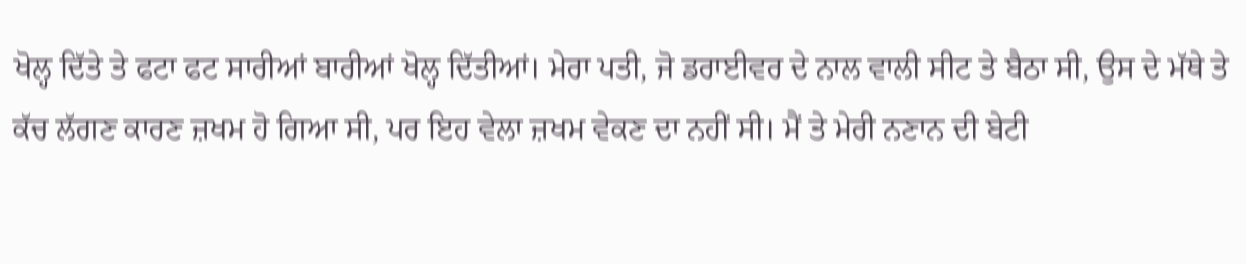ਖੋਲ੍ਹ ਦਿੱਤੇ ਤੇ ਫਟਾ ਫਟ ਸਾਰੀਆਂ ਬਾਰੀਆਂ ਖੋਲ੍ਹ ਦਿੱਤੀਆਂ। ਮੇਰਾ ਪਤੀ, ਜੋ ਡਰਾਈਵਰ ਦੇ ਨਾਲ ਵਾਲੀ ਸੀਟ ਤੇ ਬੈਠਾ ਸੀ, ਉਸ ਦੇ ਮੱਥੇ ਤੇ ਕੱਚ ਲੱਗਣ ਕਾਰਣ ਜ਼ਖਮ ਹੋ ਗਿਆ ਸੀ, ਪਰ ਇਹ ਵੇਲਾ ਜ਼ਖਮ ਵੇਕਣ ਦਾ ਨਹੀਂ ਸੀ। ਮੈਂ ਤੇ ਮੇਰੀ ਨਣਾਨ ਦੀ ਬੇਟੀ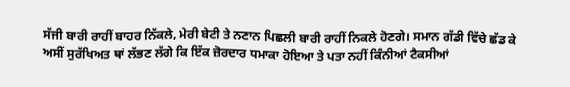ਸੱਜੀ ਬਾਰੀ ਰਾਹੀਂ ਬਾਹਰ ਨਿੱਕਲੇ, ਮੇਰੀ ਬੇਟੀ ਤੇ ਨਣਾਨ ਪਿਛਲੀ ਬਾਰੀ ਰਾਹੀਂ ਨਿਕਲੇ ਹੋਣਗੇ। ਸਮਾਨ ਗੱਡੀ ਵਿੱਚੇ ਛੱਡ ਕੇ ਅਸੀਂ ਸੁਰੱਖਿਅਤ ਥਾਂ ਲੱਭਣ ਲੱਗੇ ਕਿ ਇੱਕ ਜ਼ੋਰਦਾਰ ਧਮਾਕਾ ਹੋਇਆ ਤੇ ਪਤਾ ਨਹੀਂ ਕਿੰਨੀਆਂ ਟੈਕਸੀਆਂ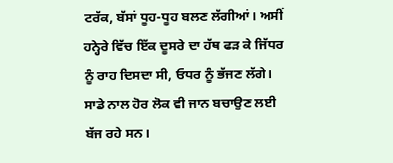ਟਰੱਕ, ਬੱਸਾਂ ਧੂਹ-ਧੂਹ ਬਲਣ ਲੱਗੀਆਂ। ਅਸੀਂ ਹਨ੍ਹੇਰੇ ਵਿੱਚ ਇੱਕ ਦੂਸਰੇ ਦਾ ਹੱਥ ਫੜ ਕੇ ਜਿੱਧਰ ਨੂੰ ਰਾਹ ਦਿਸਦਾ ਸੀ, ਓਧਰ ਨੂੰ ਭੱਜਣ ਲੱਗੇ। ਸਾਡੇ ਨਾਲ ਹੋਰ ਲੋਕ ਵੀ ਜਾਨ ਬਚਾਉਣ ਲਈ ਬੱਜ ਰਹੇ ਸਨ।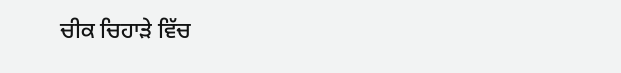ਚੀਕ ਚਿਹਾੜੇ ਵਿੱਚ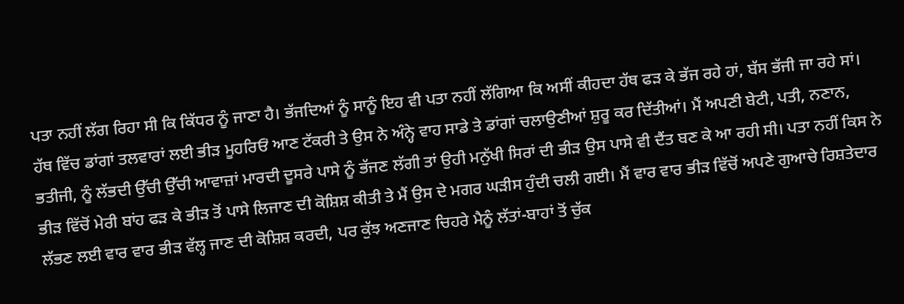ਪਤਾ ਨਹੀਂ ਲੱਗ ਰਿਹਾ ਸੀ ਕਿ ਕਿੱਧਰ ਨੂੰ ਜਾਣਾ ਹੈ। ਭੱਜਦਿਆਂ ਨੂੰ ਸਾਨੂੰ ਇਹ ਵੀ ਪਤਾ ਨਹੀਂ ਲੱਗਿਆ ਕਿ ਅਸੀਂ ਕੀਹਦਾ ਹੱਥ ਫੜ ਕੇ ਭੱਜ ਰਹੇ ਹਾਂ, ਬੱਸ ਭੱਜੀ ਜਾ ਰਹੇ ਸਾਂ।
ਹੱਥ ਵਿੱਚ ਡਾਂਗਾਂ ਤਲਵਾਰਾਂ ਲਈ ਭੀੜ ਮੂਹਰਿਓਂ ਆਣ ਟੱਕਰੀ ਤੇ ਉਸ ਨੇ ਅੰਨ੍ਹੇ ਵਾਹ ਸਾਡੇ ਤੇ ਡਾਂਗਾਂ ਚਲਾਉਣੀਆਂ ਸ਼ੁਰੂ ਕਰ ਦਿੱਤੀਆਂ। ਮੈਂ ਅਪਣੀ ਬੇਟੀ, ਪਤੀ, ਨਣਾਨ, ਭਤੀਜੀ, ਨੂੰ ਲੱਭਦੀ ਉੱਚੀ ਉੱਚੀ ਆਵਾਜ਼ਾਂ ਮਾਰਦੀ ਦੂਸਰੇ ਪਾਸੇ ਨੂੰ ਭੱਜਣ ਲੱਗੀ ਤਾਂ ਉਹੀ ਮਨੁੱਖੀ ਸਿਰਾਂ ਦੀ ਭੀੜ ਉਸ ਪਾਸੇ ਵੀ ਦੈਂਤ ਬਣ ਕੇ ਆ ਰਹੀ ਸੀ। ਪਤਾ ਨਹੀਂ ਕਿਸ ਨੇ ਭੀੜ ਵਿੱਚੋਂ ਮੇਰੀ ਬਾਂਹ ਫੜ ਕੇ ਭੀੜ ਤੋਂ ਪਾਸੇ ਲਿਜਾਣ ਦੀ ਕੋਸ਼ਿਸ਼ ਕੀਤੀ ਤੇ ਮੈਂ ਉਸ ਦੇ ਮਗਰ ਘੜੀਸ ਹੁੰਦੀ ਚਲੀ ਗਈ। ਮੈਂ ਵਾਰ ਵਾਰ ਭੀੜ ਵਿੱਚੋਂ ਅਪਣੇ ਗੁਆਚੇ ਰਿਸ਼ਤੇਦਾਰ ਲੱਭਣ ਲਈ ਵਾਰ ਵਾਰ ਭੀੜ ਵੱਲ੍ਹ ਜਾਣ ਦੀ ਕੋਸ਼ਿਸ਼ ਕਰਦੀ, ਪਰ ਕੁੱਝ ਅਣਜਾਣ ਚਿਹਰੇ ਮੈਨੂੰ ਲੱਤਾਂ-ਬਾਹਾਂ ਤੋਂ ਚੁੱਕ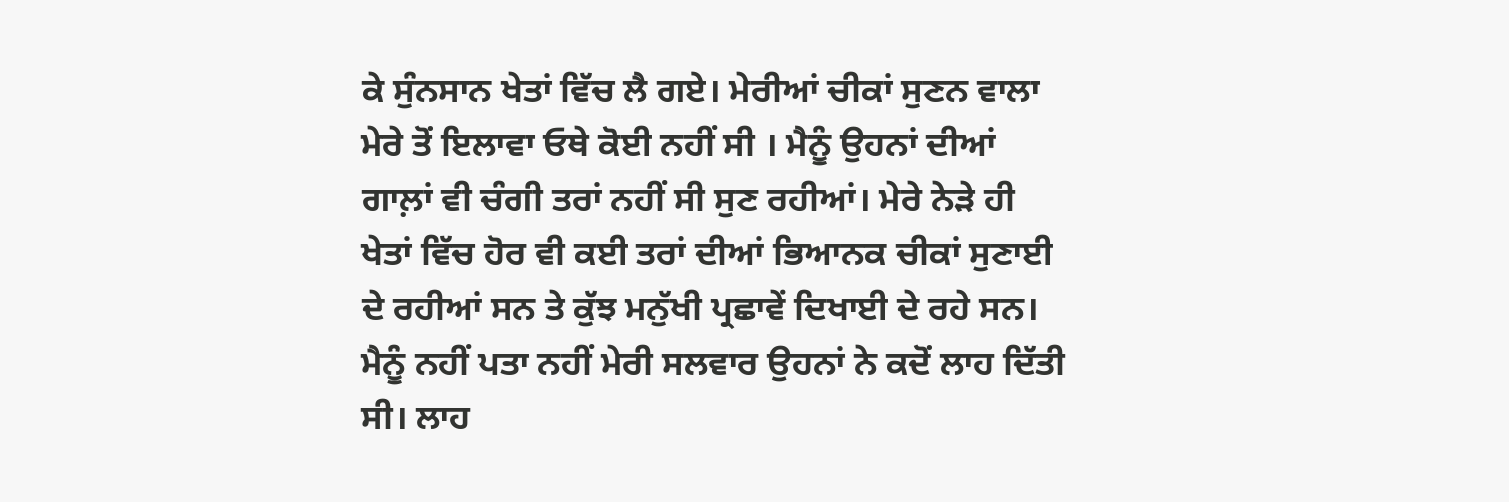ਕੇ ਸੁੰਨਸਾਨ ਖੇਤਾਂ ਵਿੱਚ ਲੈ ਗਏ। ਮੇਰੀਆਂ ਚੀਕਾਂ ਸੁਣਨ ਵਾਲਾ ਮੇਰੇ ਤੋਂ ਇਲਾਵਾ ਓਥੇ ਕੋਈ ਨਹੀਂ ਸੀ । ਮੈਨੂੰ ਉਹਨਾਂ ਦੀਆਂ ਗਾਲ਼ਾਂ ਵੀ ਚੰਗੀ ਤਰਾਂ ਨਹੀਂ ਸੀ ਸੁਣ ਰਹੀਆਂ। ਮੇਰੇ ਨੇੜੇ ਹੀ ਖੇਤਾਂ ਵਿੱਚ ਹੋਰ ਵੀ ਕਈ ਤਰਾਂ ਦੀਆਂ ਭਿਆਨਕ ਚੀਕਾਂ ਸੁਣਾਈ ਦੇ ਰਹੀਆਂ ਸਨ ਤੇ ਕੁੱਝ ਮਨੁੱਖੀ ਪ੍ਰਛਾਵੇਂ ਦਿਖਾਈ ਦੇ ਰਹੇ ਸਨ।
ਮੈਨੂੰ ਨਹੀਂ ਪਤਾ ਨਹੀਂ ਮੇਰੀ ਸਲਵਾਰ ਉਹਨਾਂ ਨੇ ਕਦੋਂ ਲਾਹ ਦਿੱਤੀ ਸੀ। ਲਾਹ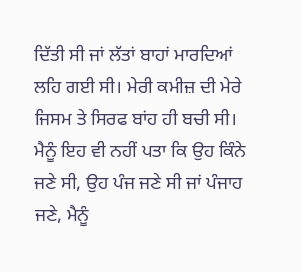ਦਿੱਤੀ ਸੀ ਜਾਂ ਲੱਤਾਂ ਬਾਹਾਂ ਮਾਰਦਿਆਂ ਲਹਿ ਗਈ ਸੀ। ਮੇਰੀ ਕਮੀਜ਼ ਦੀ ਮੇਰੇ ਜਿਸਮ ਤੇ ਸਿਰਫ ਬਾਂਹ ਹੀ ਬਚੀ ਸੀ। ਮੈਨੂੰ ਇਹ ਵੀ ਨਹੀਂ ਪਤਾ ਕਿ ਉਹ ਕਿੰਨੇ ਜਣੇ ਸੀ, ਉਹ ਪੰਜ ਜਣੇ ਸੀ ਜਾਂ ਪੰਜਾਹ ਜਣੇ, ਮੈਨੂੰ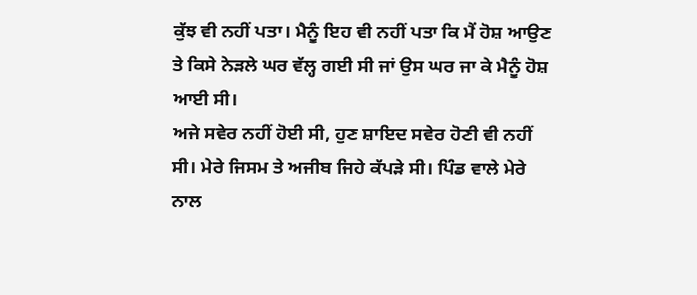ਕੁੱਝ ਵੀ ਨਹੀਂ ਪਤਾ। ਮੈਨੂੰ ਇਹ ਵੀ ਨਹੀਂ ਪਤਾ ਕਿ ਮੈਂ ਹੋਸ਼ ਆਉਣ ਤੇ ਕਿਸੇ ਨੇੜਲੇ ਘਰ ਵੱਲ੍ਹ ਗਈ ਸੀ ਜਾਂ ਉਸ ਘਰ ਜਾ ਕੇ ਮੈਨੂੰ ਹੋਸ਼ ਆਈ ਸੀ।
ਅਜੇ ਸਵੇਰ ਨਹੀਂ ਹੋਈ ਸੀ, ਹੁਣ ਸ਼ਾਇਦ ਸਵੇਰ ਹੋਣੀ ਵੀ ਨਹੀਂ ਸੀ। ਮੇਰੇ ਜਿਸਮ ਤੇ ਅਜੀਬ ਜਿਹੇ ਕੱਪੜੇ ਸੀ। ਪਿੰਡ ਵਾਲੇ ਮੇਰੇ ਨਾਲ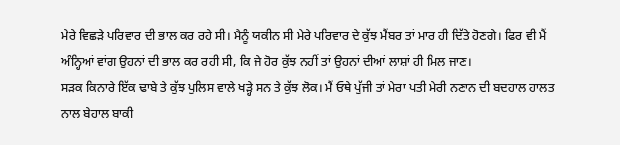ਮੇਰੇ ਵਿਛੜੇ ਪਰਿਵਾਰ ਦੀ ਭਾਲ ਕਰ ਰਹੇ ਸੀ। ਮੈਨੂੰ ਯਕੀਨ ਸੀ ਮੇਰੇ ਪਰਿਵਾਰ ਦੇ ਕੁੱਝ ਮੈਂਬਰ ਤਾਂ ਮਾਰ ਹੀ ਦਿੱਤੇ ਹੋਣਗੇ। ਫਿਰ ਵੀ ਮੈਂ ਅੰਨ੍ਹਿਆਂ ਵਾਂਗ ਉਹਨਾਂ ਦੀ ਭਾਲ ਕਰ ਰਹੀ ਸੀ, ਕਿ ਜੇ ਹੋਰ ਕੁੱਝ ਨਹੀਂ ਤਾਂ ਉਹਨਾਂ ਦੀਆਂ ਲਾਸ਼ਾਂ ਹੀ ਮਿਲ ਜਾਣ।
ਸੜਕ ਕਿਨਾਰੇ ਇੱਕ ਢਾਬੇ ਤੇ ਕੁੱਝ ਪੁਲਿਸ ਵਾਲੇ ਖੜ੍ਹੇ ਸਨ ਤੇ ਕੁੱਝ ਲੋਕ। ਮੈਂ ਓਥੇ ਪੁੱਜੀ ਤਾਂ ਮੇਰਾ ਪਤੀ ਮੇਰੀ ਨਣਾਨ ਦੀ ਬਦਹਾਲ ਹਾਲਤ ਨਾਲ ਬੇਹਾਲ ਬਾਕੀ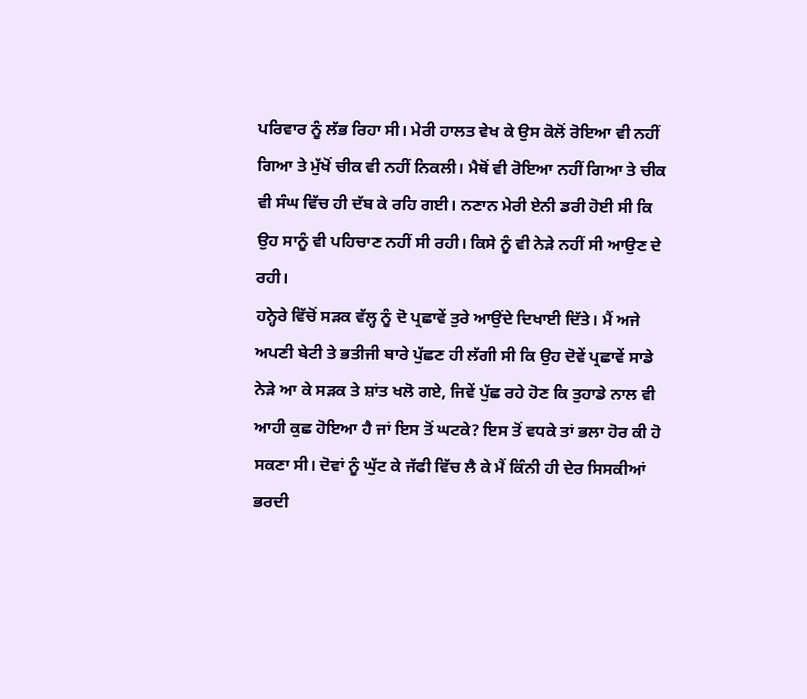ਪਰਿਵਾਰ ਨੂੰ ਲੱਭ ਰਿਹਾ ਸੀ। ਮੇਰੀ ਹਾਲਤ ਵੇਖ ਕੇ ਉਸ ਕੋਲੋਂ ਰੋਇਆ ਵੀ ਨਹੀਂ ਗਿਆ ਤੇ ਮੁੱਖੋਂ ਚੀਕ ਵੀ ਨਹੀਂ ਨਿਕਲੀ। ਮੈਥੋਂ ਵੀ ਰੋਇਆ ਨਹੀਂ ਗਿਆ ਤੇ ਚੀਕ ਵੀ ਸੰਘ ਵਿੱਚ ਹੀ ਦੱਬ ਕੇ ਰਹਿ ਗਈ। ਨਣਾਨ ਮੇਰੀ ਏਨੀ ਡਰੀ ਹੋਈ ਸੀ ਕਿ ਉਹ ਸਾਨੂੰ ਵੀ ਪਹਿਚਾਣ ਨਹੀਂ ਸੀ ਰਹੀ। ਕਿਸੇ ਨੂੰ ਵੀ ਨੇੜੇ ਨਹੀਂ ਸੀ ਆਉਣ ਦੇ ਰਹੀ।
ਹਨ੍ਹੇਰੇ ਵਿੱਚੋਂ ਸੜਕ ਵੱਲ੍ਹ ਨੂੰ ਦੋ ਪ੍ਰਛਾਵੇਂ ਤੁਰੇ ਆਉਂਦੇ ਦਿਖਾਈ ਦਿੱਤੇ। ਮੈਂ ਅਜੇ ਅਪਣੀ ਬੇਟੀ ਤੇ ਭਤੀਜੀ ਬਾਰੇ ਪੁੱਛਣ ਹੀ ਲੱਗੀ ਸੀ ਕਿ ਉਹ ਦੋਵੇਂ ਪ੍ਰਛਾਵੇਂ ਸਾਡੇ ਨੇੜੇ ਆ ਕੇ ਸੜਕ ਤੇ ਸ਼ਾਂਤ ਖਲੋ ਗਏ, ਜਿਵੇਂ ਪੁੱਛ ਰਹੇ ਹੋਣ ਕਿ ਤੁਹਾਡੇ ਨਾਲ ਵੀ ਆਹੀ ਕੁਛ ਹੋਇਆ ਹੈ ਜਾਂ ਇਸ ਤੋਂ ਘਟਕੇ? ਇਸ ਤੋਂ ਵਧਕੇ ਤਾਂ ਭਲਾ ਹੋਰ ਕੀ ਹੋ ਸਕਣਾ ਸੀ। ਦੋਵਾਂ ਨੂੰ ਘੁੱਟ ਕੇ ਜੱਫੀ ਵਿੱਚ ਲੈ ਕੇ ਮੈਂ ਕਿੰਨੀ ਹੀ ਦੇਰ ਸਿਸਕੀਆਂ ਭਰਦੀ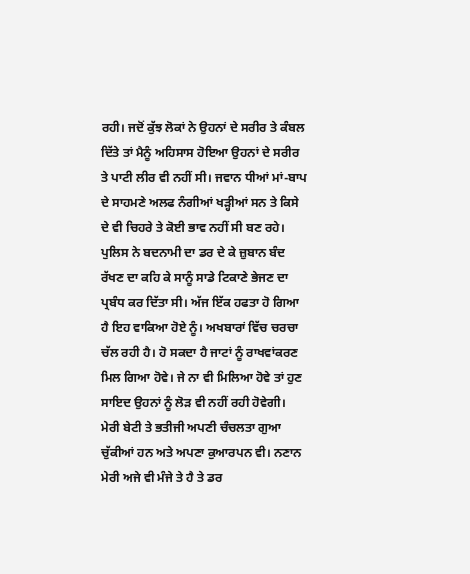ਰਹੀ। ਜਦੋਂ ਕੁੱਝ ਲੋਕਾਂ ਨੇ ਉਹਨਾਂ ਦੇ ਸਰੀਰ ਤੇ ਕੰਬਲ ਦਿੱਤੇ ਤਾਂ ਮੈਨੂੰ ਅਹਿਸਾਸ ਹੋਇਆ ਉਹਨਾਂ ਦੇ ਸਰੀਰ ਤੇ ਪਾਟੀ ਲੀਰ ਵੀ ਨਹੀਂ ਸੀ। ਜਵਾਨ ਧੀਆਂ ਮਾਂ-ਬਾਪ ਦੇ ਸਾਹਮਣੇ ਅਲਫ ਨੰਗੀਆਂ ਖੜ੍ਹੀਆਂ ਸਨ ਤੇ ਕਿਸੇ ਦੇ ਵੀ ਚਿਹਰੇ ਤੇ ਕੋਈ ਭਾਵ ਨਹੀਂ ਸੀ ਬਣ ਰਹੇ।
ਪੁਲਿਸ ਨੇ ਬਦਨਾਮੀ ਦਾ ਡਰ ਦੇ ਕੇ ਜ਼ੁਬਾਨ ਬੰਦ ਰੱਖਣ ਦਾ ਕਹਿ ਕੇ ਸਾਨੂੰ ਸਾਡੇ ਟਿਕਾਣੇ ਭੇਜਣ ਦਾ ਪ੍ਰਬੰਧ ਕਰ ਦਿੱਤਾ ਸੀ। ਅੱਜ ਇੱਕ ਹਫਤਾ ਹੋ ਗਿਆ ਹੈ ਇਹ ਵਾਕਿਆ ਹੋਏ ਨੂੰ। ਅਖਬਾਰਾਂ ਵਿੱਚ ਚਰਚਾ ਚੱਲ ਰਹੀ ਹੈ। ਹੋ ਸਕਦਾ ਹੈ ਜਾਟਾਂ ਨੂੰ ਰਾਖਵਾਂਕਰਣ ਮਿਲ ਗਿਆ ਹੋਵੇ। ਜੇ ਨਾ ਵੀ ਮਿਲਿਆ ਹੋਵੇ ਤਾਂ ਹੁਣ ਸਾਇਦ ਉਹਨਾਂ ਨੂੰ ਲੋੜ ਵੀ ਨਹੀਂ ਰਹੀ ਹੋਵੇਗੀ।
ਮੇਰੀ ਬੇਟੀ ਤੇ ਭਤੀਜੀ ਅਪਣੀ ਚੰਚਲਤਾ ਗੁਆ ਚੁੱਕੀਆਂ ਹਨ ਅਤੇ ਅਪਣਾ ਕੁਆਰਪਨ ਵੀ। ਨਣਾਨ ਮੇਰੀ ਅਜੇ ਵੀ ਮੰਜੇ ਤੇ ਹੈ ਤੇ ਡਰ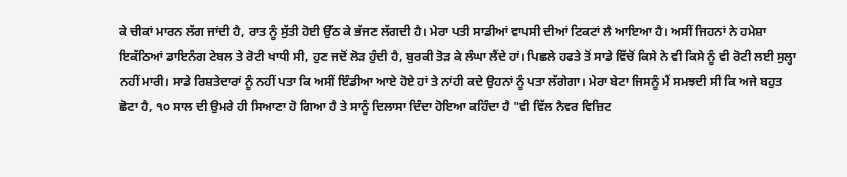ਕੇ ਚੀਕਾਂ ਮਾਰਨ ਲੱਗ ਜਾਂਦੀ ਹੈ, ਰਾਤ ਨੂੰ ਸੁੱਤੀ ਹੋਈ ਉੱਠ ਕੇ ਭੱਜਣ ਲੱਗਦੀ ਹੈ। ਮੇਰਾ ਪਤੀ ਸਾਡੀਆਂ ਵਾਪਸੀ ਦੀਆਂ ਟਿਕਟਾਂ ਲੈ ਆਇਆ ਹੈ। ਅਸੀਂ ਜਿਹਨਾਂ ਨੇ ਹਮੇਸ਼ਾ ਇਕੱਠਿਆਂ ਡਾਇਨੰਗ ਟੇਬਲ ਤੇ ਰੋਟੀ ਖਾਧੀ ਸੀ, ਹੁਣ ਜਦੋਂ ਲੋੜ ਹੁੰਦੀ ਹੈ, ਬੁਰਕੀ ਤੋੜ ਕੇ ਲੰਘਾ ਲੈਂਦੇ ਹਾਂ। ਪਿਛਲੇ ਹਫਤੇ ਤੋਂ ਸਾਡੇ ਵਿੱਚੋਂ ਕਿਸੇ ਨੇ ਵੀ ਕਿਸੇ ਨੂੰ ਵੀ ਰੋਟੀ ਲਈ ਸੁਲ੍ਹਾ ਨਹੀਂ ਮਾਰੀ। ਸਾਡੇ ਰਿਸ਼ਤੇਦਾਰਾਂ ਨੂੰ ਨਹੀਂ ਪਤਾ ਕਿ ਅਸੀਂ ਇੰਡੀਆ ਆਏ ਹੋਏ ਹਾਂ ਤੇ ਨਾਂਹੀ ਕਦੇ ਉਹਨਾਂ ਨੂੰ ਪਤਾ ਲੱਗੇਗਾ। ਮੇਰਾ ਬੇਟਾ ਜਿਸਨੂੰ ਮੈਂ ਸਮਝਦੀ ਸੀ ਕਿ ਅਜੇ ਬਹੁਤ ਛੋਟਾ ਹੈ, ੧੦ ਸਾਲ ਦੀ ਉਮਰੇ ਹੀ ਸਿਆਣਾ ਹੋ ਗਿਆ ਹੈ ਤੇ ਸਾਨੂੰ ਦਿਲਾਸਾ ਦਿੰਦਾ ਹੋਇਆ ਕਹਿੰਦਾ ਹੈ "ਵੀ ਵਿੱਲ ਨੈਵਰ ਵਿਜ਼ਿਟ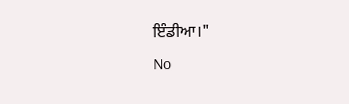ਇੰਡੀਆ।"
No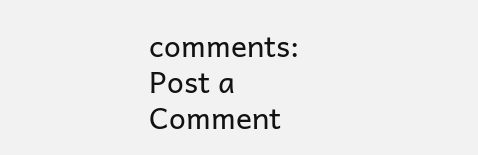comments:
Post a Comment